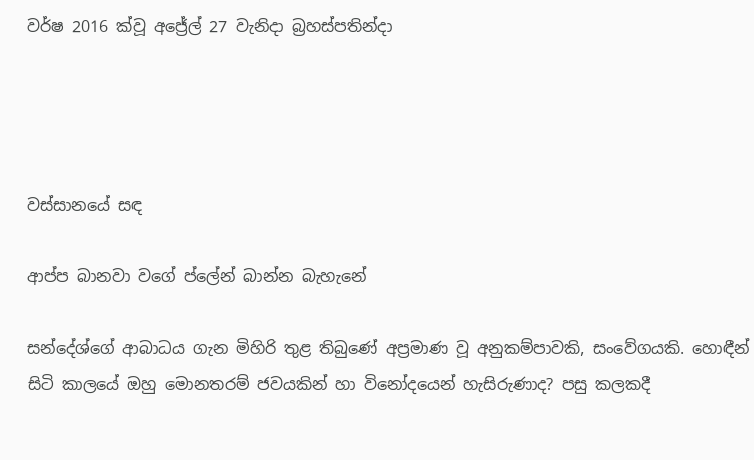වර්ෂ 2016 ක්වූ අජ්‍රේල් 27 වැනිදා බ්‍රහස්පතින්දා




වස්සානයේ සඳ

ආප්ප බානවා වගේ ප්ලේන් බාන්න බැහැනේ

සන්දේශ්ගේ ආබාධය ගැන මිහිරි තුළ තිබුණේ අප්‍රමාණ වූ අනුකම්පාවකි, සංවේගයකි. හොඳීන් සිටි කාලයේ ඔහු මොනතරම් ජවයකින් හා විනෝදයෙන් හැසිරුණාද? පසු කලකදී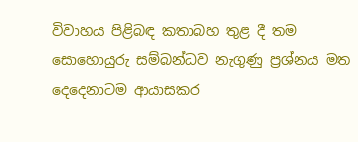විවාහය පිළිබඳ කතාබහ තුළ දී තම සොහොයුරු සම්බන්ධව නැගුණු ප්‍රශ්නය මත දෙදෙනාටම ආයාසකර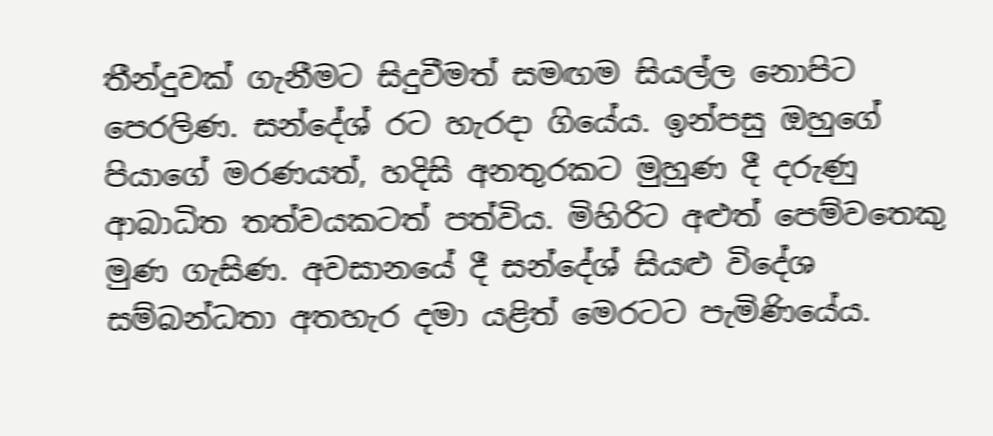තීන්දුවක් ගැනීමට සිදුවීමත් සමඟම සියල්ල නොපිට පෙරලිණ. සන්දේශ් රට හැරදා ගියේය. ඉන්පසු ඔහුගේ පියාගේ මරණයත්, හදිසි අනතුරකට මුහුණ දී දරුණු ආබාධිත තත්වයකටත් පත්විය. මිහිරිට අළුත් පෙම්වතෙකු මුණ ගැසිණ. අවසානයේ දී සන්දේශ් සියළු විදේශ සම්බන්ධතා අතහැර දමා යළිත් මෙරටට පැමිණියේය.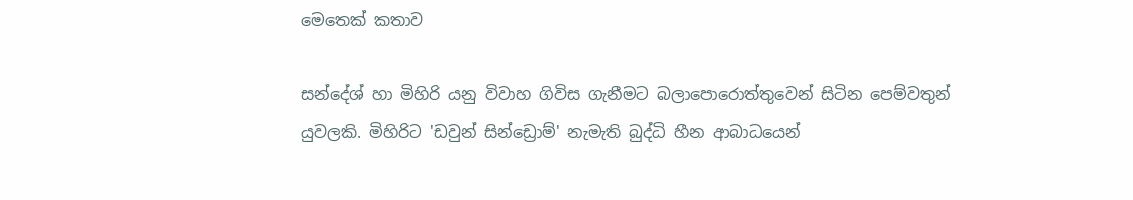මෙතෙක් කතාව

සන්දේශ් හා මිහිරි යනු විවාහ ගිවිස ගැනීමට බලාපොරොත්තුවෙන් සිටින පෙම්වතුන් යුවලකි. මිහිරිට 'ඩවුන් සින්ඩ්‍රොම්' නැමැති බුද්ධි හීන ආබාධයෙන්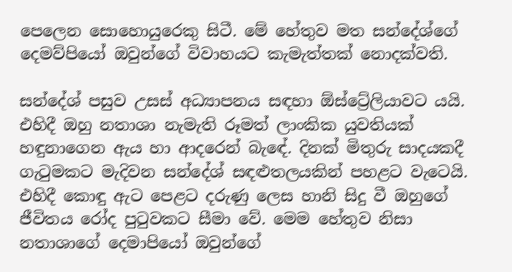පෙලෙන සොහොයුරෙකු සිටී. මේ හේතුව මත සන්දේශ්ගේ දෙමව්පියෝ ඔවුන්ගේ විවාහයට කැමැත්තක් නොදක්වති.

සන්දේශ් පසුව උසස් අධ්‍යාපනය සඳහා ඕස්ට්‍රේලියාවට යයි. එහිදී ඔහු නතාශා නැමැති රූමත් ලාංකික යුවතියක් හඳුනාගෙන ඇය හා ආදරෙන් බැඳේ. දිනක් මිතුරු සාදයකදී ගැටුමකට මැදිවන සන්දේශ් සඳළුතලයකින් පහළට වැටෙයි. එහිදී කොඳු ඇට පෙළට දරුණු ලෙස හානි සිදු වී ඔහුගේ ජීවිතය රෝද පුටුවකට සීමා වේ. මෙම හේතුව නිසා නතාශාගේ දෙමාපියෝ ඔවුන්ගේ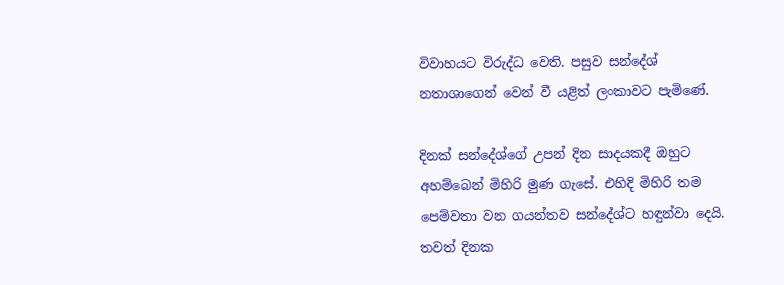විවාහයට විරුද්ධ වෙති. පසුව සන්දේශ් නතාශාගෙන් වෙන් වී යළිත් ලංකාවට පැමිණේ.

දිනක් සන්දේශ්ගේ උපන් දින සාදයකදී ඔහුට අහම්බෙන් මිහිරි මුණ ගැසේ. එහිදි මිහිරි තම පෙම්වතා වන ගයන්තව සන්දේශ්ට හඳුන්වා දෙයි. තවත් දිනක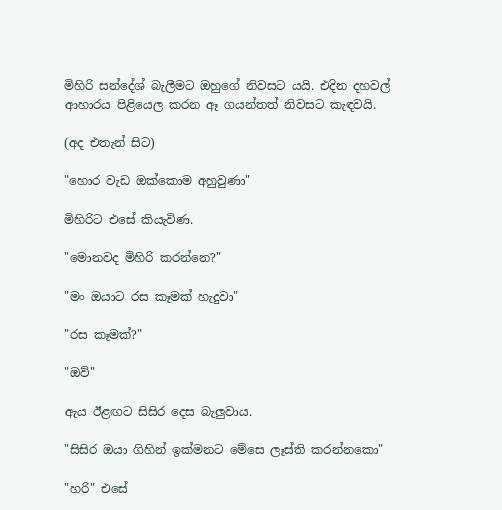මිහිරි සන්දේශ් බැලීමට ඔහුගේ නිවසට යයි. එදින දහවල් ආහාරය පිළියෙල කරන ඈ ගයන්තත් නිවසට කැඳවයි.

(අද එතැන් සිට)

"හොර වැඩ ඔක්කොම අහුවුණා"

මිහිරිට එසේ කියැවිණ.

"මොනවද මිහිරි කරන්නෙ?"

"මං ඔයාට රස කෑමක් හැදුවා"

"රස කෑමක්?"

"ඔව්"

ඇය ඊළඟට සිසිර දෙස බැලුවාය.

"සිසිර ඔයා ගිහින් ඉක්මනට මේසෙ ලෑස්ති කරන්නකො"

"හරි" එසේ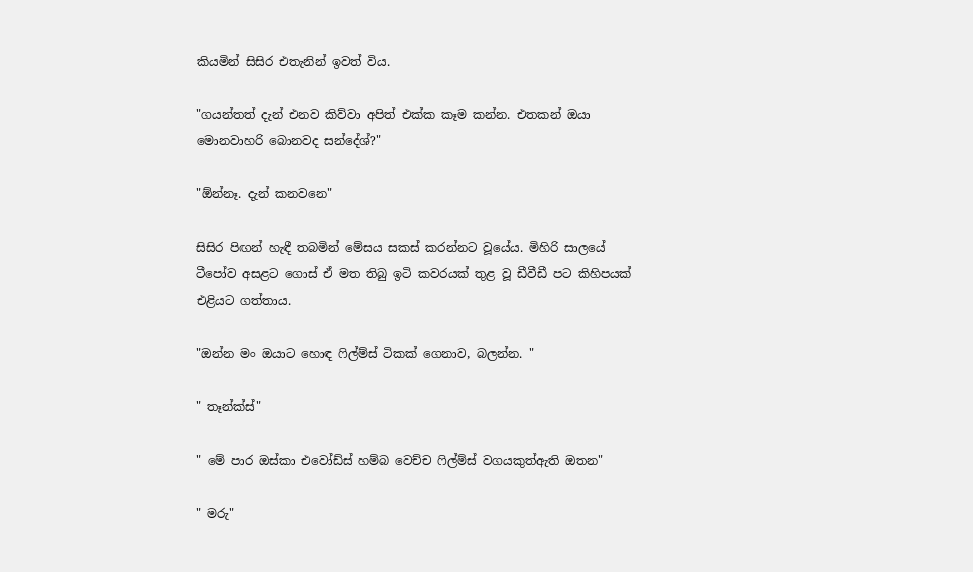කියමින් සිසිර එතැනින් ඉවත් විය.

"ගයන්තත් දැන් එනව කිව්වා අපිත් එක්ක කෑම කන්න. එතකන් ඔයා මොනවාහරි බොනවද සන්දේශ්?"

"ඕන්නෑ. දැන් කනවනෙ"

සිසිර පිඟන් හැඳී තබමින් මේසය සකස් කරන්නට වූයේය. මිහිරි සාලයේ ටීපෝව අසළට ගොස් ඒ මත තිබු ඉටි කවරයක් තුළ වූ ඩීවීඩී පට කිහිපයක් එළියට ගත්තාය.

"ඔන්න මං ඔයාට හොඳ ෆිල්ම්ස් ටිකක් ගෙනාව, බලන්න. "

" තෑන්ක්ස්"

" මේ පාර ඔස්කා එවෝඩ්ස් හම්බ වෙච්ච ෆිල්ම්ස් වගයකුත්ඇති ඔතන"

" මරු"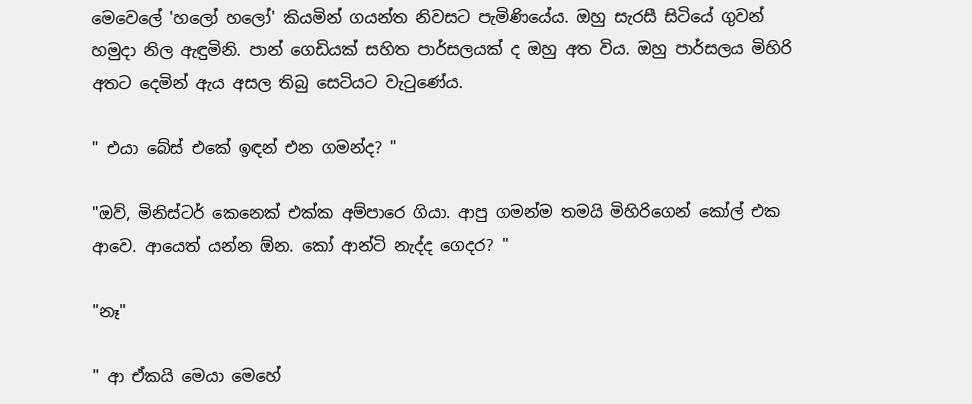මෙවෙලේ 'හලෝ හලෝ' කියමින් ගයන්ත නිවසට පැමිණියේය. ඔහු සැරසී සිටියේ ගුවන් හමුදා නිල ඇඳුමිනි. පාන් ගෙඩියක් සහිත පාර්සලයක් ද ඔහු අත විය. ඔහු පාර්සලය මිහිරි අතට දෙමින් ඇය අසල තිබු සෙටියට වැටුණේය.

" එයා බේස් එකේ ඉඳන් එන ගමන්ද? "

"ඔව්, මිනිස්ටර් කෙනෙක් එක්ක අම්පාරෙ ගියා. ආපු ගමන්ම තමයි මිහිරිගෙන් කෝල් එක ආවෙ. ආයෙත් යන්න ඕන. කෝ ආන්ටි නැද්ද ගෙදර? "

"නෑ"

" ආ ඒකයි මෙයා මෙහේ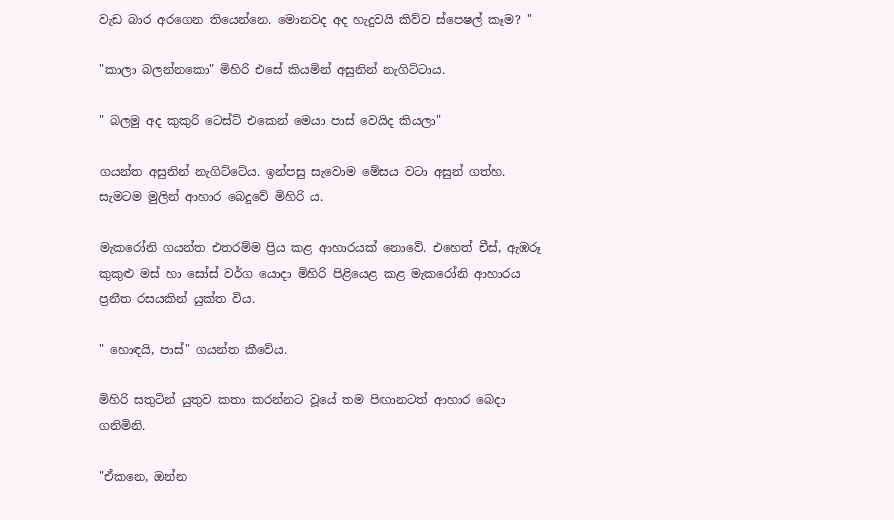වැඩ බාර අරගෙන තියෙන්නෙ. මොනවද අද හැදුවයි කිව්ව ස්පෙෂල් කෑම? "

"කාලා බලන්නකො" මිහිරි එසේ කියමින් අසුනින් නැගිට්ටාය.

" බලමු අද කුකුරි ටෙස්ට් එකෙන් මෙයා පාස් වෙයිද කියලා"

ගයන්ත අසුනින් නැගිට්ටේය. ඉන්පසු සැවොම මේසය වටා අසුන් ගත්හ. සැමටම මුලින් ආහාර බෙදුවේ මිහිරි ය.

මැකරෝනි ගයන්ත එතරම්ම ප්‍රිය කළ ආහාරයක් නොවේ. එහෙත් චීස්, ඇඹරූ කුකුළු මස් හා සෝස් වර්ග යොදා මිහිරි පිළියෙළ කළ මැකරෝනි ආහාරය ප්‍රනීත රසයකින් යුක්ත විය.

" හොඳයි, පාස්" ගයන්ත කීවේය.

මිහිරි සතුටින් යුතුව කතා කරන්නට වූයේ තම පිඟානටත් ආහාර බෙදා ගනිමිනි.

"ඒකනෙ, ඔන්න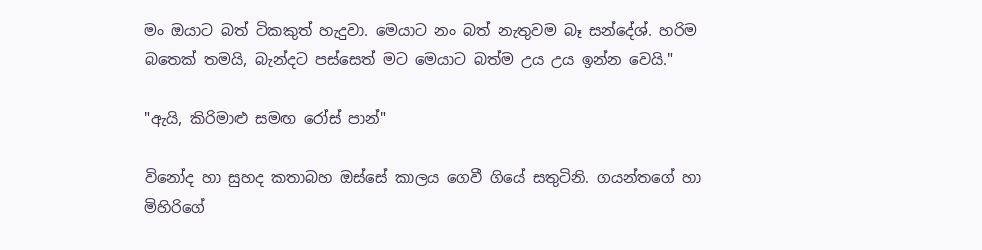මං ඔයාට බත් ටිකකුත් හැදුවා. මෙයාට නං බත් නැතුවම බෑ සන්දේශ්. හරිම බතෙක් තමයි, බැන්දට පස්සෙත් මට මෙයාට බත්ම උය උය ඉන්න වෙයි."

"ඇයි, කිරිමාළු සමඟ රෝස් පාන්"

විනෝද හා සුහද කතාබහ ඔස්සේ කාලය ගෙවී ගියේ සතුටිනි. ගයන්තගේ හා මිහිරිගේ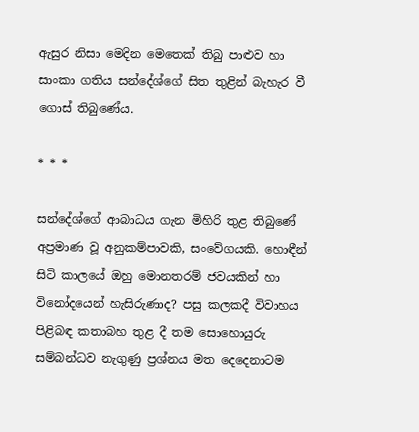ඇසුර නිසා මෙදින මෙතෙක් තිබු පාළුව හා සාංකා ගතිය සන්දේශ්ගේ සිත තුළින් බැහැර වී ගොස් තිබුණේය‍.

* * *

සන්දේශ්ගේ ආබාධය ගැන මිහිරි තුළ තිබුණේ අප්‍රමාණ වූ අනුකම්පාවකි, සංවේගයකි. හොඳීන් සිටි කාලයේ ඔහු මොනතරම් ජවයකින් හා විනෝදයෙන් හැසිරුණාද? පසු කලකදී විවාහය පිළිබඳ කතාබහ තුළ දී තම සොහොයුරු සම්බන්ධව නැගුණු ප්‍රශ්නය මත දෙදෙනාටම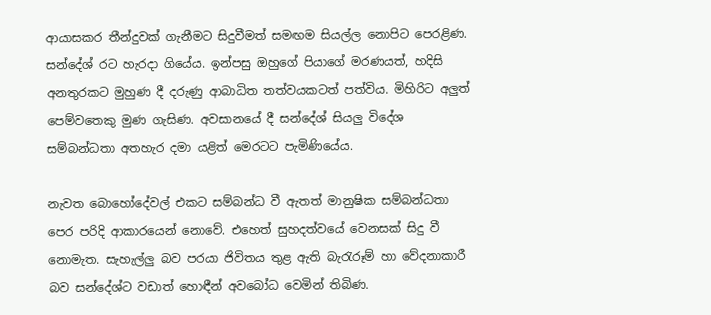ආයාසකර තීන්දුවක් ගැනීමට සිදුවීමත් සමඟම සියල්ල නොපිට පෙරළිණ. සන්දේශ් රට හැරදා ගියේය. ඉන්පසු ඔහුගේ පියාගේ මරණයත්, හදිසි අනතුරකට මුහුණ දී දරුණු ආබාධිත තත්වයකටත් පත්විය. මිහිරිට අලුත් පෙම්වතෙකු මුණ ගැසිණ. අවසානයේ දී සන්දේශ් සියලු විදේශ සම්බන්ධතා අතහැර දමා යළිත් මෙරටට පැමිණියේය.

නැවත බොහෝදේවල් එකට සම්බන්ධ වී ඇතත් මානුෂික සම්බන්ධතා පෙර පරිදි ආකාර‍යෙන් නොවේ. එහෙත් සුහදත්වයේ වෙනසක් සිදු වී නොමැත. සැහැල්ලු බව පරයා ජිවිතය තුළ ඇති බැරැරූම් හා වේදනාකාරී බව සන්දේශ්ට වඩාත් හොඳීන් අවබෝධ වෙමින් තිබිණ.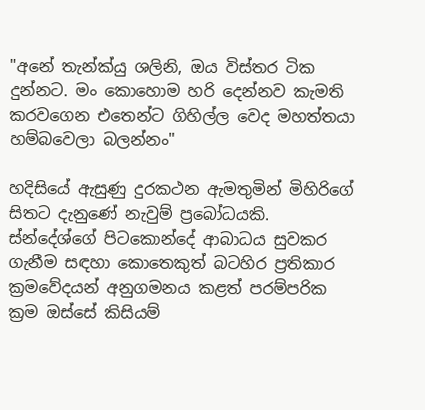"අනේ තැන්ක්යු ශලිනි, ඔය විස්තර ටික දුන්නට. මං කොහොම හරි දෙන්නව කැමති කරවගෙන එතෙන්ට ගිහිල්ල වෙද මහත්තයා හම්බවෙලා බලන්නං"

හදිසියේ ඇසුණු දුරකථන ඇමතුමින් මිහිරිගේ සිතට දැනුණේ නැවුම් ප්‍රබෝධයකි. ස්න්දේශ්ගේ පිටකොන්දේ ආබාධය සුවකර ගැනීම සඳහා කොතෙකුත් බටහිර ප්‍රතිකාර ක්‍රමවේදයන් අනුගමනය කළත් පරම්පරික ක්‍රම ඔස්සේ කිසියම්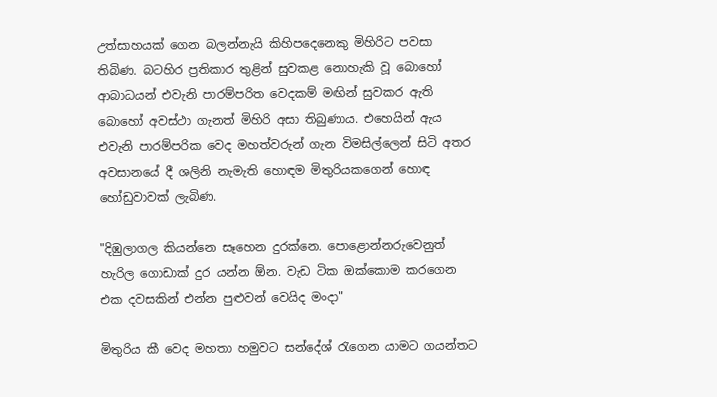උත්සාහයක් ගෙන බලන්නැයි කිහිපදෙනෙකු මිහිරිට පවසා තිබිණ. බටහිර ප්‍රතිකාර තුළින් සුවකළ නොහැකි වූ බොහෝ ආබාධයන් එවැනි පාරම්පරිත වෙදකම් මඟින් සුවකර ඇති බොහෝ අවස්ථා ගැනත් මිහිරි අසා තිබුණාය. එහෙයින් ඇය එවැනි පාරම්පරික ‍වෙද මහත්වරුන් ගැන විමසිල්ලෙන් සිටි අතර අවසානයේ දී ශලිනි නැමැති හොඳම මිතුරියකගෙන් හොඳ හෝඩුවාවක් ලැබිණ.

"දිඹුලාගල කියන්නෙ සෑහෙන දුරක්නෙ. පොළොන්නරුවෙනුත් හැරිල ගොඩාක් දුර යන්න ඕන. වැඩ ටික ඔක්කොම කරගෙන එක දවසකින් එන්න පුළුවන් වෙයිද මංදා"

මිතුරිය කී වෙද මහතා හමුවට සන්දේශ් රැගෙන යාමට ගයන්තට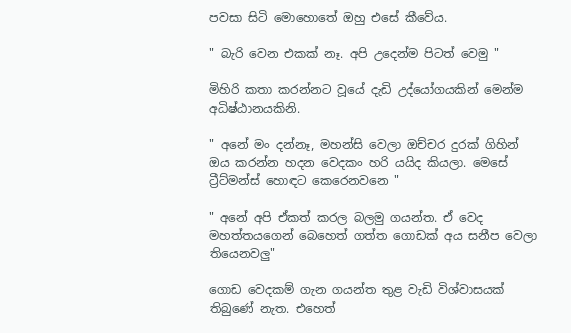පවසා සිටි මොහොතේ ඔහු එසේ කීවේය.

" බැරි වෙන එකක් නෑ. අපි උදෙන්ම පිටත් වෙමු "

මිහිරි කතා කරන්නට වූයේ දැඩි උද්යෝගයකින් මෙන්ම අධිෂ්ඨානයකිනි.

" අනේ මං දන්නෑ, මහන්සි වෙලා ඔච්චර දුරක් ගිහින් ඔය කරන්න හදන වෙදකං හරි යයිද කියලා. මෙසේ ට්‍රීට්මන්ස් හොඳට කෙරෙනවනෙ "

" අනේ අපි ඒකත් කරල බලමු ගයන්ත. ඒ වෙද මහත්තයගෙන් බෙහෙත් ගත්ත ගොඩක් අය සනීප වෙලා තියෙනවලු"

ගොඩ වෙදකම් ගැන ගයන්ත තුළ වැඩි විශ්වාසයක් තිබුණේ නැත. එහෙත්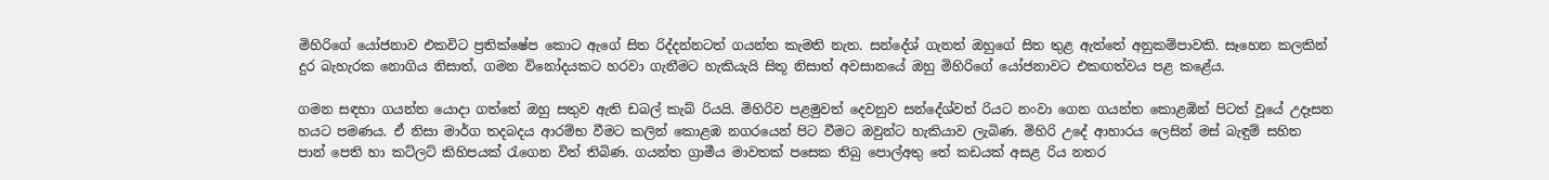මිහිරිගේ යෝජනාව එකවිට ප්‍රතික්ෂේප කොට ඇගේ සිත රිද්දන්නටත් ගයන්ත කැමති නැත. සන්දේශ් ගැනත් ඔහුගේ සිත තුළ ඇත්තේ අනුකම්පාවකි. සෑහෙන කලකින් දුර බැහැරක නොගිය නිසාත්, ගමන විනෝදයකට හරවා ගැනීමට හැකියැයි සිතූ නිසාත් අවසානයේ ඔහු මිහිරිගේ යෝජනාවට එකඟත්වය පළ කළේය.

ගමන සඳහා ගයන්ත යොදා ගත්තේ ඔහු සතුව ඇති ඩබල් කැබ් රියයි. මිහිරිව පළමුවත් දෙවනුව සන්දේශ්වත් රියට නංවා ගෙන ගයන්ත කොළඹින් පිටත් වූයේ උදෑසන හයට පමණය. ඒ නිසා මාර්ග තදබදය ආරම්භ වීමට කලින් කොළඹ නගරයෙන් පිට වීමට ඔවුන්ට හැකියාව ලැබිණ. මිහිරි උදේ ආහාරය ලෙසින් මස් බැඳුම් සහිත පාන් පෙති හා කට්ලට් කිහිපයක් රැගෙන විත් තිබිණ. ගයන්ත ග්‍රාමීය මාවතක් පසෙක තිබු පොල්අතු තේ කඩයක් අසළ රිය නතර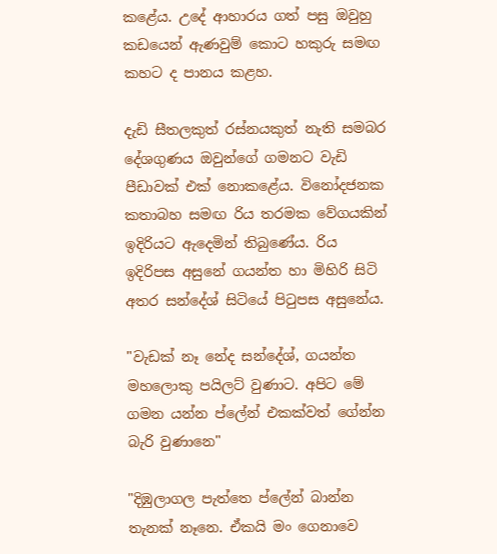කළේය. උදේ ආහාරය ගත් පසු ඔවුහු කඩයෙන් ඇණවුම් කොට හකුරු සමඟ කහට ද පානය කළහ.

දැඩි සීතලකුත් රස්නයකුත් නැති සමබර දේශගුණය ඔවුන්ගේ ගමනට වැඩි පීඩාවක් එක් නොකළේය. විනෝදජනක කතාබහ සමඟ රිය තරමක වේගයකින් ඉදිරියට ඇදෙමින් තිබුණේය. රිය ඉදිරිපස අසුනේ ගයන්ත හා මිහිරි සිටි අතර සන්දේශ් සිටියේ පිටුපස අසුනේය.

"වැඩක් නෑ නේද සන්දේශ්, ගයන්ත මහලොකු පයිලට් වුණාට. අපිට මේ ගමන යන්න ප්ලේන් එකක්වත් ගේන්න බැරි වුණානෙ"

"දිඹුලාගල පැත්තෙ ප්ලේන් බාන්න තැනක් නෑ‍නෙ. ඒකයි මං ගෙනාවෙ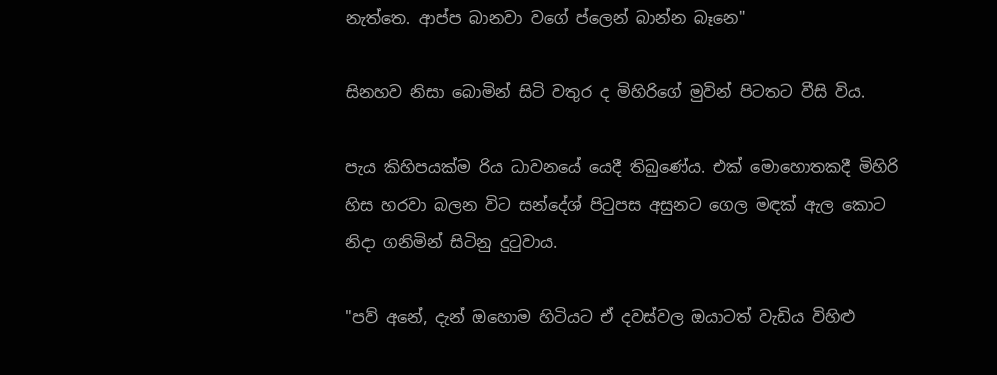නැත්තෙ. ආප්ප බානවා වගේ ප්ලෙන් බාන්න බෑනෙ"

සිනහව නිසා බොමින් සිටි වතුර ද මිහිරිගේ මුවින් පිටතට වීසි විය.

පැය කිහිපයක්ම රිය ධාවනයේ යෙදී තිබුණේය. එක් මොහොතකදී මිහිරි හිස හරවා බලන විට සන්දේශ් පිටුපස අසුනට ගෙල මඳක් ඇල කොට නිදා ගනිමින් සිටිනු දුටුවාය.

"පව් අනේ, දැන් ඔහොම හිටියට ඒ දවස්වල ඔයාටත් වැඩිය විහිළු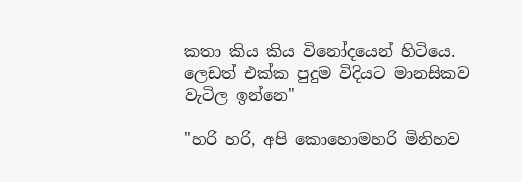කතා කිය කිය විනෝදයෙන් හිටියෙ. ලෙඩත් එක්ක පුදුම විදියට මානසිකව වැටිල ඉන්නෙ"

"හරි හරි, අපි කොහොමහරි මිනිහව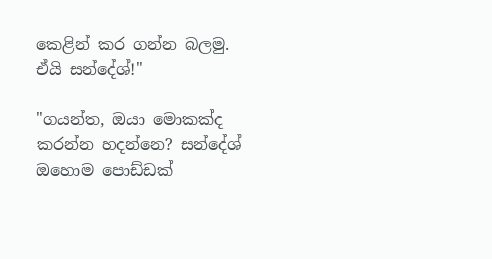කෙළින් කර ගන්න බලමු. ඒයි සන්දේශ්!"

"ගයන්ත, ඔයා මොකක්ද කරන්න හදන්නෙ? සන්දේශ් ඔහොම පොඩ්ඩක්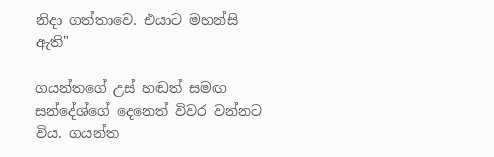නිදා ගත්තාවෙ. එයාට මහන්සි ඇති"

ගයන්තගේ උස් හඬත් සමඟ සන්දේශ්ගේ දෙනෙත් විවර වන්නට විය. ගයන්ත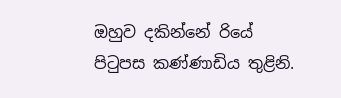ඔහුව දකින්නේ රියේ පිටුපස කණ්ණාඩිය තුළිනි.